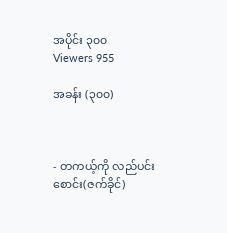အပိုင်း ၃၀၀
Viewers 955

အခန်း (၃၀၀)



- တကယ့်ကို လည်ပင်းစောင်း(ဇက်ခိုင်)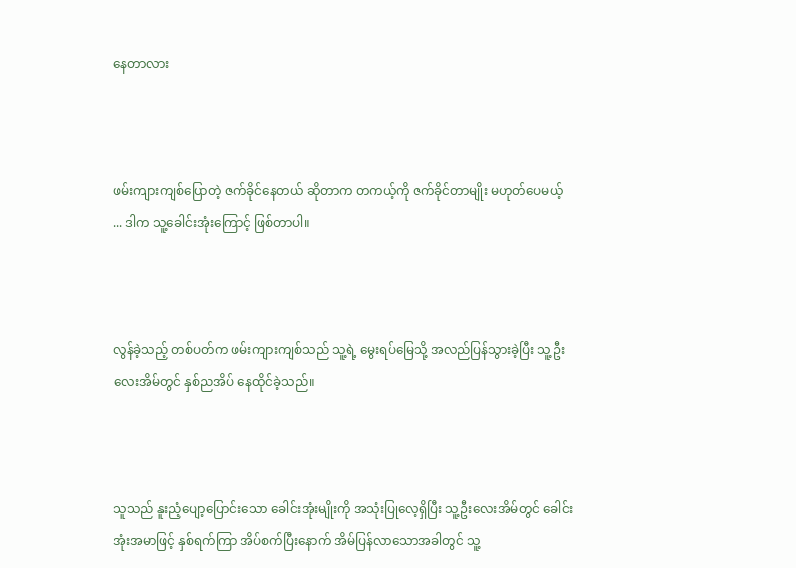နေတာလား



ဖမ်းကျားကျစ်ပြောတဲ့ ဇက်ခိုင်နေတယ် ဆိုတာက တကယ့်ကို ဇက်ခိုင်တာမျိုး မဟုတ်ပေမယ့် ... ဒါက သူ့ခေါင်းအုံးကြောင့် ဖြစ်တာပါ။



လွန်ခဲ့သည့် တစ်ပတ်က ဖမ်းကျားကျစ်သည် သူ့ရဲ့ မွေးရပ်မြေသို့ အလည်ပြန်သွားခဲ့ပြီး သူ့ဦးလေးအိမ်တွင် နှစ်ညအိပ် နေထိုင်ခဲ့သည်။



သူသည် နူးညံ့ပျော့ပြောင်းသော ခေါင်းအုံးမျိုးကို အသုံးပြုလေ့ရှိပြီး သူ့ဦးလေးအိမ်တွင် ခေါင်းအုံးအမာဖြင့် နှစ်ရက်ကြာ အိပ်စက်ပြီးနောက် အိမ်ပြန်လာသောအခါတွင် သူ့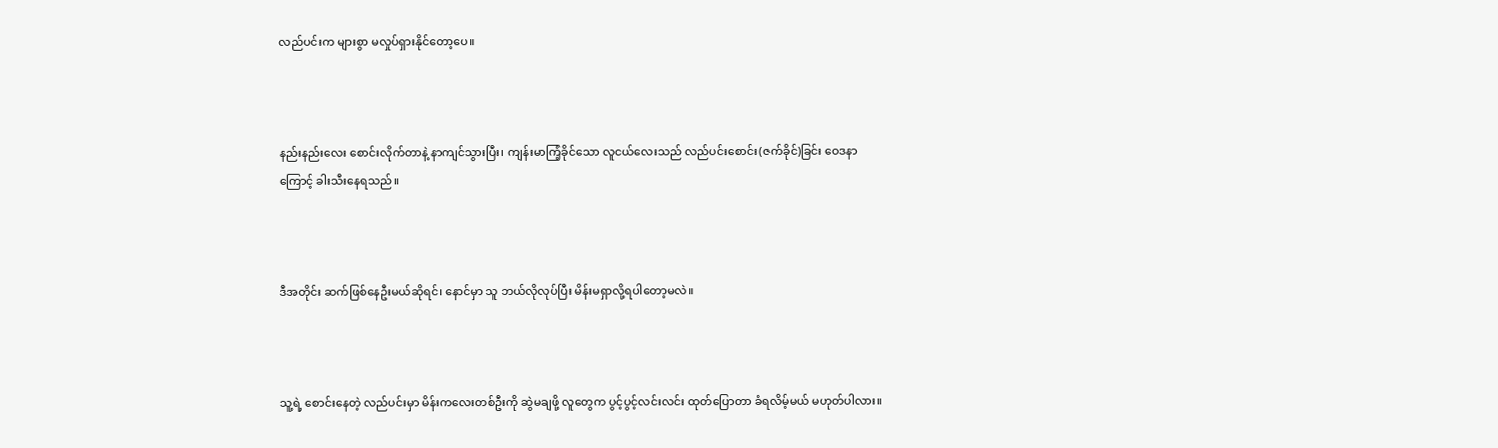လည်ပင်းက များစွာ မလှုပ်ရှားနိုင်တော့ပေ။



နည်းနည်းလေး စောင်းလိုက်တာနဲ့ နာကျင်သွားပြီး၊ ကျန်းမာကြံ့ခိုင်သော လူငယ်လေးသည် လည်ပင်းစောင်း(ဇက်ခိုင်)ခြင်း ဝေဒနာကြောင့် ခါးသီးနေရသည်။



ဒီအတိုင်း ဆက်ဖြစ်နေဦးမယ်ဆိုရင်၊ နောင်မှာ သူ ဘယ်လိုလုပ်ပြီး မိန်းမရှာလို့ရပါတော့မလဲ။



သူ့ရဲ့ စောင်းနေတဲ့ လည်ပင်းမှာ မိန်းကလေးတစ်ဦးကို ဆွဲမချဖို့ လူတွေက ပွင့်ပွင့်လင်းလင်း ထုတ်ပြောတာ ခံရလိမ့်မယ် မဟုတ်ပါလား။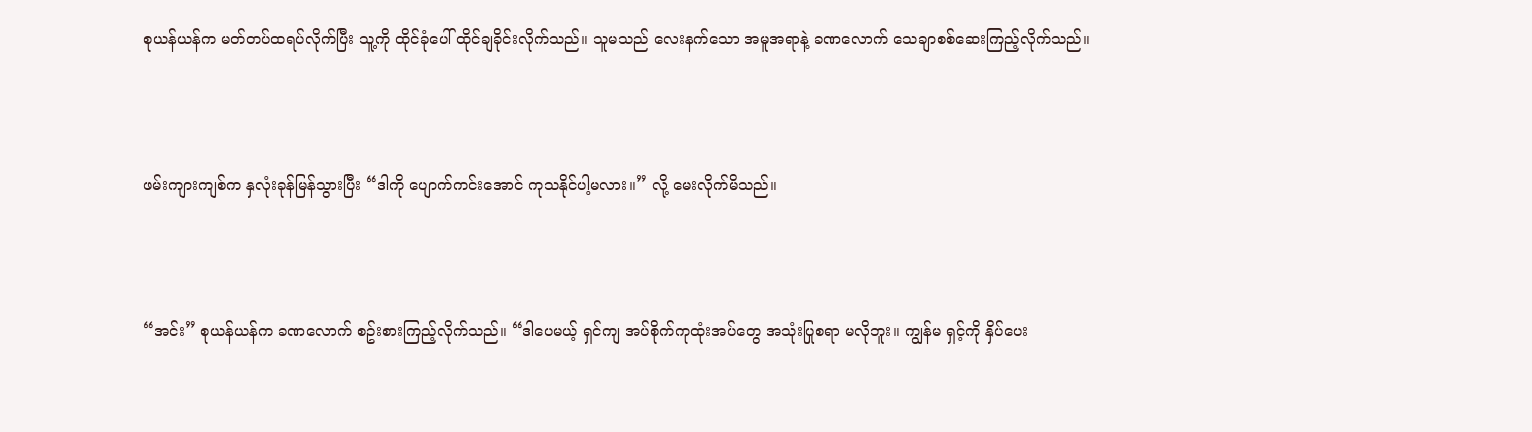စုယန်ယန်က မတ်တပ်ထရပ်လိုက်ပြီး သူ့ကို ထိုင်ခုံပေါ် ထိုင်ချခိုင်းလိုက်သည်။ သူမသည် လေးနက်သော အမူအရာနဲ့ ခဏလောက် သေချာစစ်ဆေးကြည့်လိုက်သည်။



ဖမ်းကျားကျစ်က နှလုံးခုန်မြန်သွားပြီး “ဒါကို ပျောက်ကင်းအောင် ကုသနိုင်ပါ့မလား။” လို့ မေးလိုက်မိသည်။



“အင်း” စုယန်ယန်က ခဏလောက် စဥ်းစားကြည့်လိုက်သည်။ “ဒါပေမယ့် ရှင်ကျ အပ်စိုက်ကုထုံးအပ်တွေ အသုံးပြုစရာ မလိုဘူး။ ကျွန်မ ရှင့်ကို နှိပ်ပေး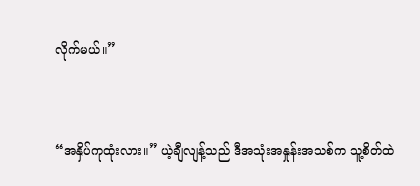လိုက်မယ်။”



“အနှိပ်ကုထုံးလား။” ယဲ့ချီလျန့်သည် ဒီအသုံးအနှုန်းအသစ်က သူ့စိတ်ထဲ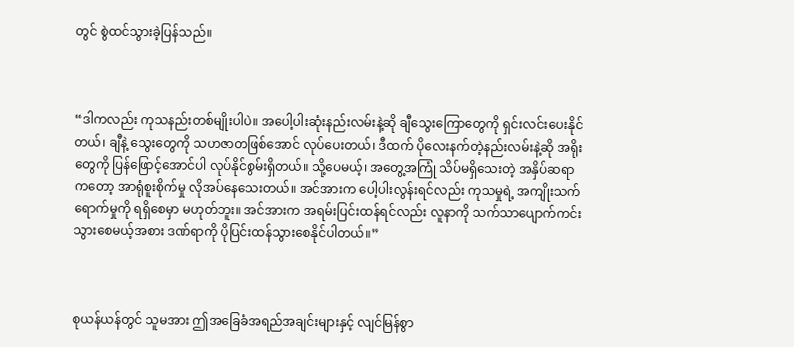တွင် စွဲထင်သွားခဲ့ပြန်သည်။



“ဒါကလည်း ကုသနည်းတစ်မျိုးပါပဲ။ အပေါ့ပါးဆုံးနည်းလမ်းနဲ့ဆို ချီသွေးကြောတွေကို ရှင်းလင်းပေးနိုင်တယ်၊ ချီနဲ့ သွေးတွေကို သဟဇာတဖြစ်အောင် လုပ်ပေးတယ်၊ ဒီထက် ပိုလေးနက်တဲ့နည်းလမ်းနဲ့ဆို အရိုးတွေကို ပြန်ဖြောင့်အောင်ပါ လုပ်နိုင်စွမ်းရှိတယ်။ သို့ပေမယ့်၊ အတွေ့အကြုံ သိပ်မရှိသေးတဲ့ အနှိပ်ဆရာကတော့ အာရုံစူးစိုက်မှု လိုအပ်နေသေးတယ်။ အင်အားက ပေါ့ပါးလွန်းရင်လည်း ကုသမှုရဲ့ အကျိုးသက်ရောက်မှုကို ရရှိစေမှာ မဟုတ်ဘူး။ အင်အားက အရမ်းပြင်းထန်ရင်လည်း လူနာကို သက်သာပျောက်ကင်းသွားစေမယ့်အစား ဒဏ်ရာကို ပိုပြင်းထန်သွားစေနိုင်ပါတယ်။”



စုယန်ယန်တွင် သူမအား ဤအခြေခံအရည်အချင်းများနှင့် လျင်မြန်စွာ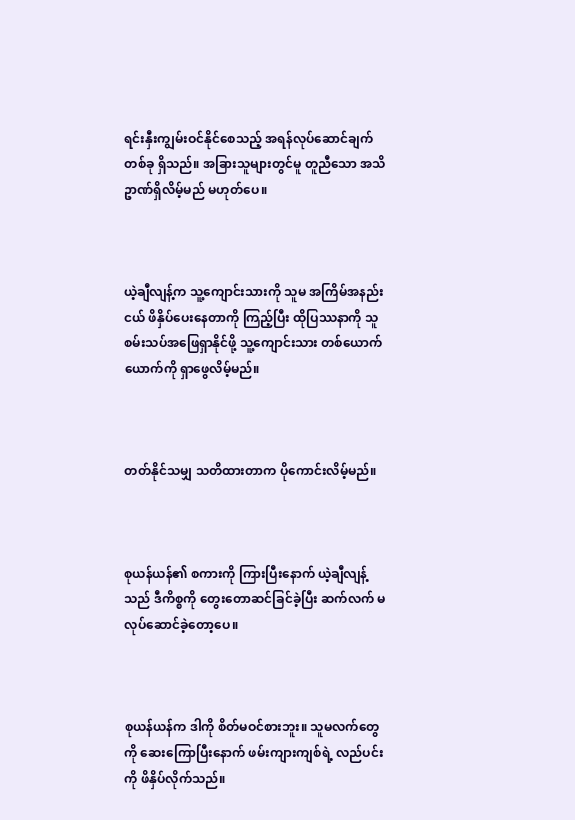ရင်းနှီးကျွမ်းဝင်နိုင်စေသည့် အရန်လုပ်ဆောင်ချက်တစ်ခု ရှိသည်။ အခြားသူများတွင်မူ တူညီသော အသိဥာဏ်ရှိလိမ့်မည် မဟုတ်ပေ။



ယဲ့ချီလျန့်က သူ့ကျောင်းသားကို သူမ အကြိမ်အနည်းငယ် ဖိနှိပ်ပေးနေတာကို ကြည့်ပြီး ထိုပြဿနာကို သူ စမ်းသပ်အဖြေရှာနိုင်ဖို့ သူ့ကျောင်းသား တစ်ယောက်ယောက်ကို ရှာဖွေလိမ့်မည်။



တတ်နိုင်သမျှ သတိထားတာက ပိုကောင်းလိမ့်မည်။



စုယန်ယန်၏ စကားကို ကြားပြီးနောက် ယဲ့ချီလျန့်သည် ဒီကိစ္စကို တွေးတောဆင်ခြင်ခဲ့ပြီး ဆက်လက် မလုပ်ဆောင်ခဲ့တော့ပေ။



စုယန်ယန်က ဒါကို စိတ်မဝင်စားဘူး။ သူမလက်တွေကို ဆေးကြောပြီးနောက် ဖမ်းကျားကျစ်ရဲ့ လည်ပင်းကို ဖိနှိပ်လိုက်သည်။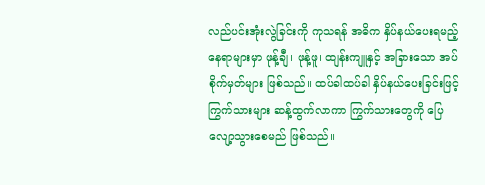လည်ပင်းအုံးလွဲခြင်းကို ကုသရန် အဓိက နှိပ်နယ်ပေးရမည့်နေရာများမှာ ဖုန့်ချီ၊ ဖုန့်ဖူ၊ ထျန်းကျူနှင့် အခြားသော အပ်စိုက်မှတ်များ ဖြစ်သည်။ ထပ်ခါထပ်ခါ နှိပ်နယ်ပေးခြင်းဖြင့် ကြွက်သားများ ဆန့်ထွက်လာကာ ကြွက်သားတွေကို ပြေလျော့သွားစေမည် ဖြစ်သည်။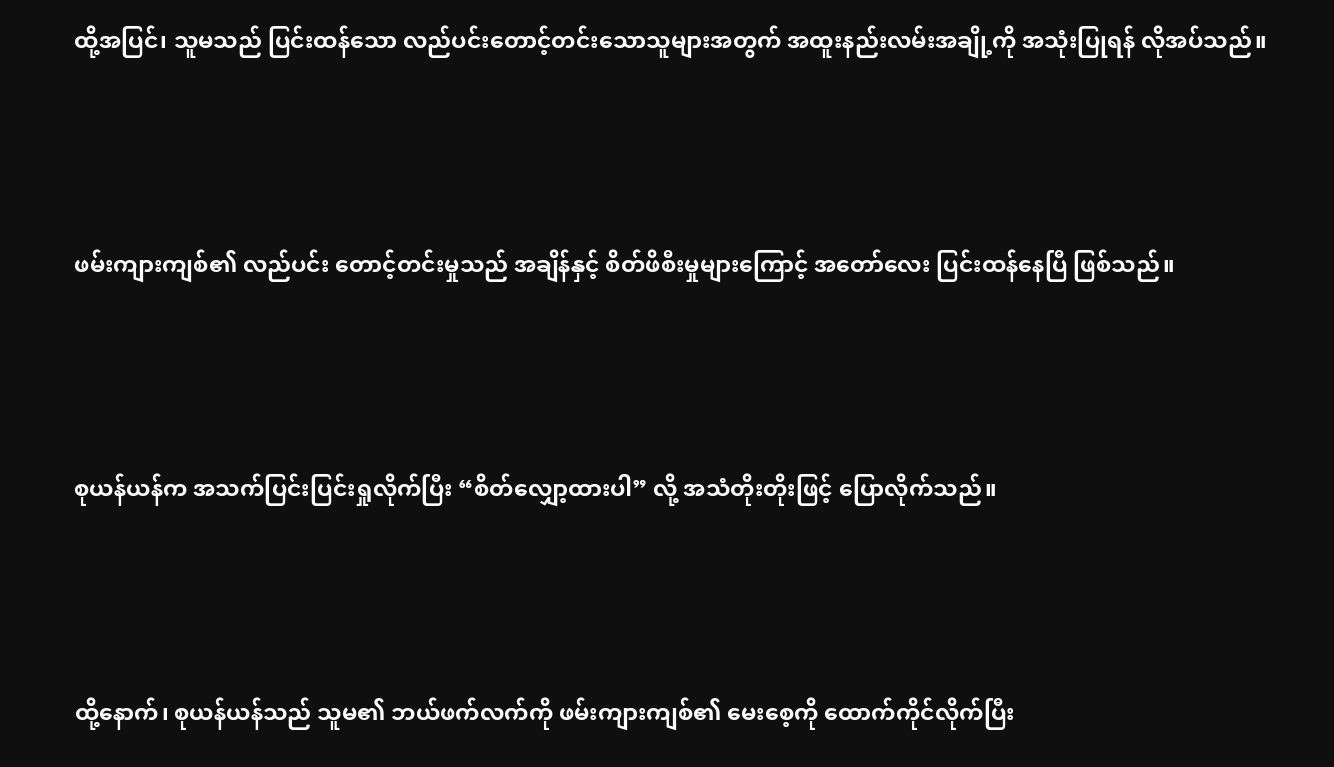ထို့အပြင်၊ သူမသည် ပြင်းထန်သော လည်ပင်းတောင့်တင်းသောသူများအတွက် အထူးနည်းလမ်းအချို့ကို အသုံးပြုရန် လိုအပ်သည်။



ဖမ်းကျားကျစ်၏ လည်ပင်း‌ တောင့်တင်းမှုသည် အချိန်နှင့် စိတ်ဖိစီးမှုများကြောင့် အတော်လေး ပြင်းထန်နေပြီ ဖြစ်သည်။



စုယန်ယန်က အသက်ပြင်းပြင်းရှုလိုက်ပြီး “စိတ်လျှော့ထားပါ” လို့ အသံတိုးတိုးဖြင့် ပြောလိုက်သည်။



ထို့နောက်၊ စုယန်ယန်သည် သူမ၏ ဘယ်ဖက်လက်ကို ဖမ်းကျားကျစ်၏ မေးစေ့ကို ထောက်ကိုင်လိုက်ပြီး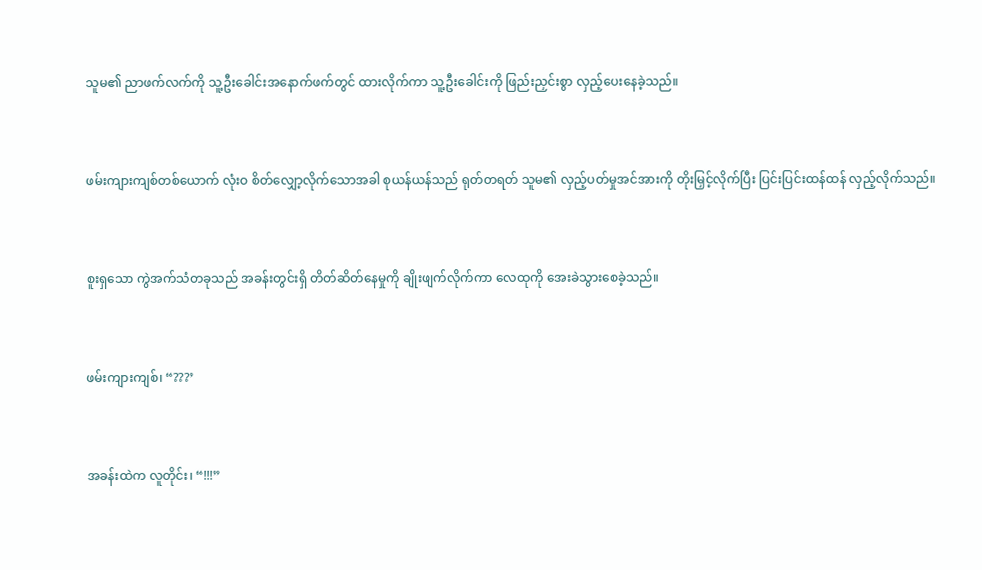သူမ၏ ညာဖက်လက်ကို သူ့ဦးခေါင်းအနောက်ဖက်တွင် ထားလိုက်ကာ သူ့ဦးခေါင်းကို ဖြည်းညှင်းစွာ လှည့်ပေးနေခဲ့သည်။



ဖမ်းကျားကျစ်တစ်ယောက် လုံးဝ စိတ်လျှော့လိုက်သောအခါ စုယန်ယန်သည် ရုတ်တရတ် သူမ၏ လှည့်ပတ်မှုအင်အားကို တိုးမြှင့်လိုက်ပြီး ပြင်းပြင်းထန်ထန် လှည့်လိုက်သည်။



စူးရှသော ကွဲအက်သံတခုသည် အခန်းတွင်းရှိ တိတ်ဆိတ်နေမှုကို ချိုးဖျက်လိုက်ကာ လေထုကို ‌အေးခဲသွားစေခဲ့သည်။



ဖမ်းကျားကျစ်၊ “???’



အခန်းထဲက လူတိုင်း၊ “!!!”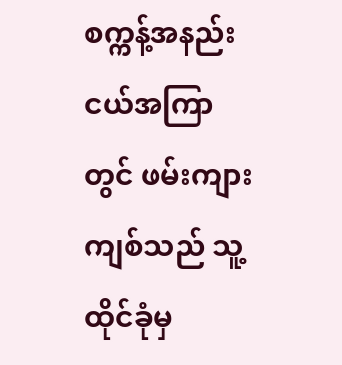စက္ကန့်အနည်းငယ်အကြာတွင် ဖမ်းကျားကျစ်သည် သူ့ထိုင်ခုံမှ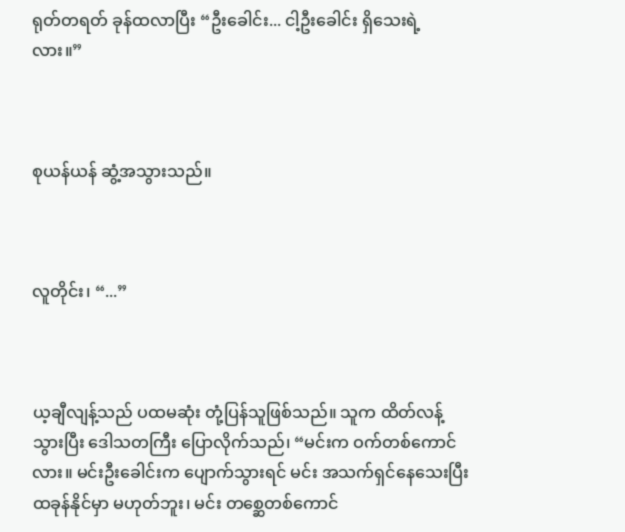ရုတ်တရတ် ခုန်ထလာပြီး “ဦးခေါင်း... ငါ့ဦးခေါင်း ရှိသေးရဲ့လား။”



စုယန်ယန် ဆွံ့အသွားသည်။



လူတိုင်း၊ “...”



ယ့ချီလျန့်သည် ပထမဆုံး တုံ့ပြန်သူဖြစ်သည်။ သူက ထိတ်လန့်သွားပြီး ဒေါသတကြီး ပြောလိုက်သည်၊ “မင်းက ဝက်တစ်ကောင်လား။ မင်းဦးခေါင်းက ပျောက်သွားရင် မင်း အသက်ရှင်နေသေးပြီး ထခုန်နိုင်မှာ မဟုတ်ဘူး၊ မင်း တစ္ဆေတစ်ကောင်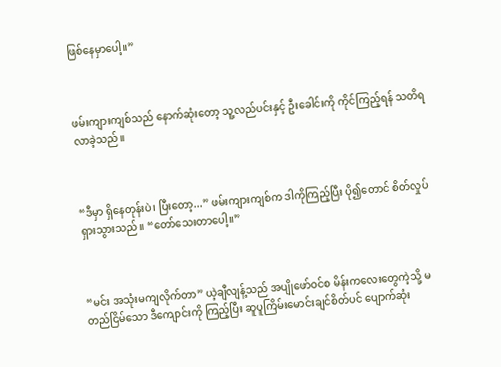ဖြစ်နေမှာပေါ့။”



ဖမ်းကျားကျစ်သည် နောက်ဆုံးတော့ သူ့လည်ပင်းနှင့် ဦးခေါင်းကို ကိုင်ကြည့်ရန် သတိရလာခဲ့သည်။



“ဒီမှာ ရှိနေတုန်းပဲ၊ ပြီးတော့...” ဖမ်းကျားကျစ်က ဒါကိုကြည့်ပြီး ပို၍တောင် စိတ်လှုပ်ရှားသွားသည်။ “တော်သေးတာပေါ့။”



“မင်း အသုံးမကျလိုက်တာ” ယဲ့ချီလျန့်သည် အပျိုဖော်ဝင်စ မိန်းကလေးတွေကဲ့သို့ မတည်ငြိမ်သော ဒီကျောင်းကို ကြည့်ပြီး ဆူပူကြိမ်းမောင်းချင်စိတ်ပင် ပျောက်ဆုံး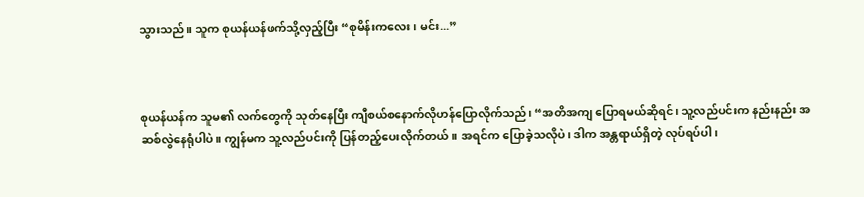သွားသည်။ သူက စုယန်ယန်ဖက်သို့လှည့်ပြီး “စုမိန်းကလေး၊ မင်း...”



စုယန်ယန်က သူမ၏ လက်တွေကို သုတ်နေပြီး ကျီစယ်စနောက်လိုဟန်ပြောလိုက်သည်၊ “အတိအကျ ပြောရမယ်ဆိုရင်၊ သူ့လည်ပင်းက နည်းနည်း အဆစ်လွဲနေရုံပါပဲ။ ကျွန်မက သူ့လည်ပင်းကို ပြန်တည့်ပေးလိုက်တယ်။ အရင်က ပြောခဲ့သလိုပဲ၊ ဒါက အန္တရာယ်ရှိတဲ့ လုပ်ရပ်ပါ၊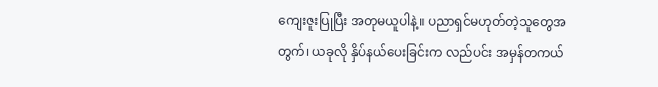ကျေးဇူးပြုပြီး အတုမယူပါနဲ့။ ပညာရှင်မဟုတ်တဲ့သူတွေအတွက်၊ ယခုလို နှိပ်နယ်ပေးခြင်းက လည်ပင်း အမှန်တကယ်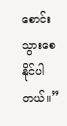စောင်းသွားစေနိုင်ပါတယ်။”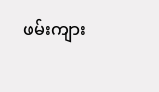ဖမ်းကျား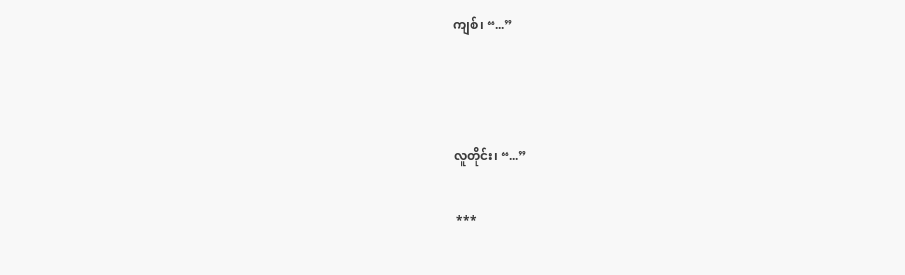ကျစ်၊ “...”



လူတိုင်း၊ “...”

 ***